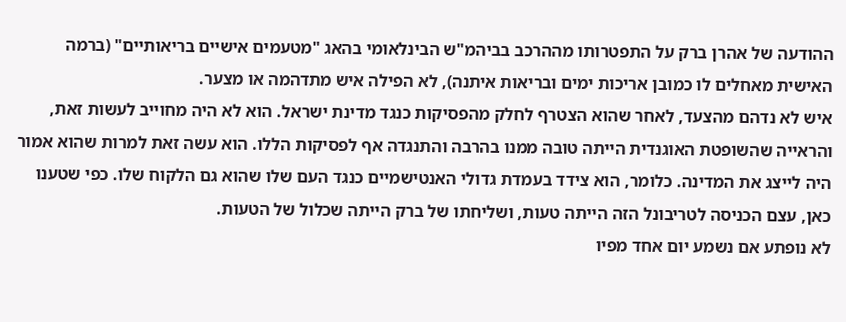ההודעה של אהרן ברק על התפטרותו מההרכב בביהמ"ש הבינלאומי בהאג "מטעמים אישיים בריאותיים" (ברמה האישית מאחלים לו כמובן אריכות ימים ובריאות איתנה), לא הפילה איש מתדהמה או מצער.
איש לא נדהם מהצעד, לאחר שהוא הצטרף לחלק מהפסיקות כנגד מדינת ישראל. הוא לא היה מחוייב לעשות זאת, והראייה שהשופטת האוגנדית הייתה טובה ממנו בהרבה והתנגדה אף לפסיקות הללו. הוא עשה זאת למרות שהוא אמור היה לייצג את המדינה. כלומר, הוא צידד בעמדת גדולי האנטישמיים כנגד העם שלו שהוא גם הלקוח שלו. כפי שטענו כאן, עצם הכניסה לטריבונל הזה הייתה טעות, ושליחתו של ברק הייתה שכלול של הטעות.
לא נופתע אם נשמע יום אחד מפיו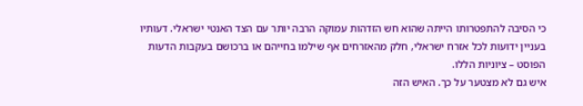כי הסיבה להתפטרותו הייתה שהוא חש הזדהות עמוקה הרבה יותר עם הצד האנטי ישראלי. דעותיו בעניין ידועות לכל אזרח ישראלי, חלק מהאזרחים אף שילמו בחייהם או ברכושם בעקבות הדעות הפוסט – ציוניות הללו.
איש גם לא מצטער על כך. האיש הזה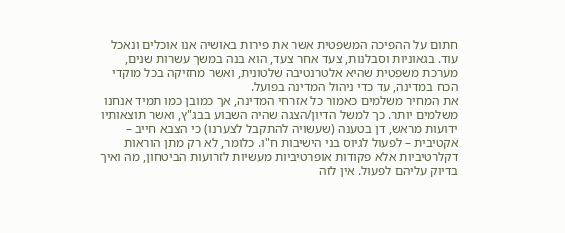חתום על ההפיכה המשפטית אשר את פירות באושיה אנו אוכלים ונאכל עוד. בגאוניות וסבלנות, צעד אחר צעד, הוא בנה במשך עשרות שנים, מערכת משפטית שהיא אלטרנטיבה שלטונית, ואשר מחזיקה בכל מוקדי הכח במדינה, עד כדי ניהול המדינה בפועל.
את המחיר משלמים כאמור כל אזרחי המדינה, אך כמובן כמו תמיד אנחנו משלמים יותר. כך למשל הדיון/הצגה שהיה השבוע בבג"ץ, ואשר תוצאותיו ידועות מראש, דן בטענה (שעשויה להתקבל לצערנו) כי הצבא חייב – אקטיבית – לפעול לגיוס בני הישיבות ח"ו. כלומר, לא רק מתן הוראות דקלרטיביות אלא פקודות אופרטיביות מעשיות לזרועות הביטחון, מה ואיך בדיוק עליהם לפעול. אין לזה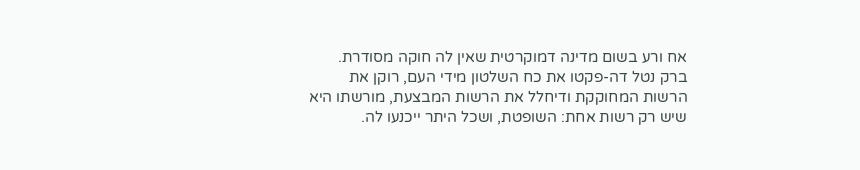אח ורע בשום מדינה דמוקרטית שאין לה חוקה מסודרת. ברק נטל דה-פקטו את כח השלטון מידי העם, רוקן את הרשות המחוקקת ודיחלל את הרשות המבצעת, מורשתו היא שיש רק רשות אחת: השופטת, ושכל היתר ייכנעו לה.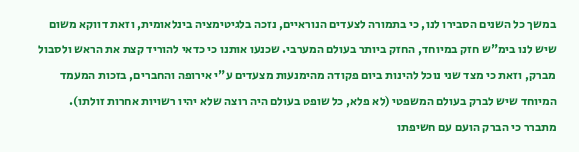במשך כל השנים הסבירו לנו, כי בתמורה לצעדים הנוראיים, נזכה בלגיטימציה בינלאומית, וזאת דווקא משום שיש לנו בימ"ש חזק במיוחד, החזק ביותר בעולם המערבי. שכנעו אותנו כי כדאי להוריד קצת את הראש ולסבול מברק, וזאת כי מצד שני נוכל להינות ביום פקודה מהימנעות מצעדים ע"י אירופה והחברים, בזכות המעמד המיוחד שיש לברק בעולם המשפטי (לא פלא, כל שופט בעולם היה רוצה שלא יהיו רשויות אחרות זולתו).
מתברר כי הברק הועם עם חשיפתו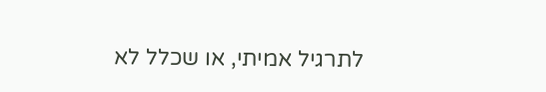לתרגיל אמיתי, או שכלל לא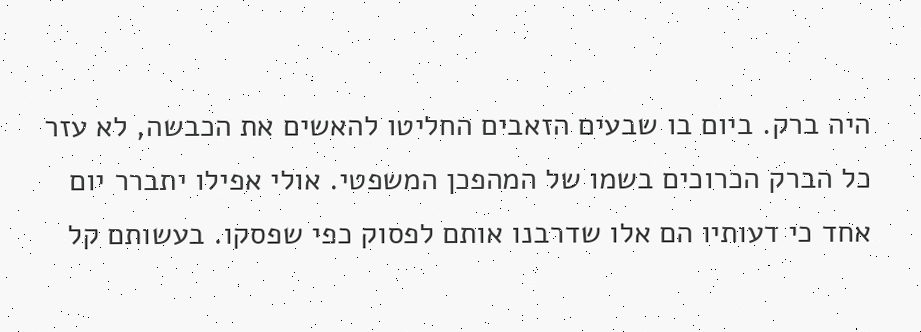היה ברק. ביום בו שבעים הזאבים החליטו להאשים את הכבשה, לא עזר כל הברק הכרוכים בשמו של המהפכן המשפטי. אולי אפילו יתברר יום אחד כי דעותיו הם אלו שדרבנו אותם לפסוק כפי שפסקו. בעשותם קל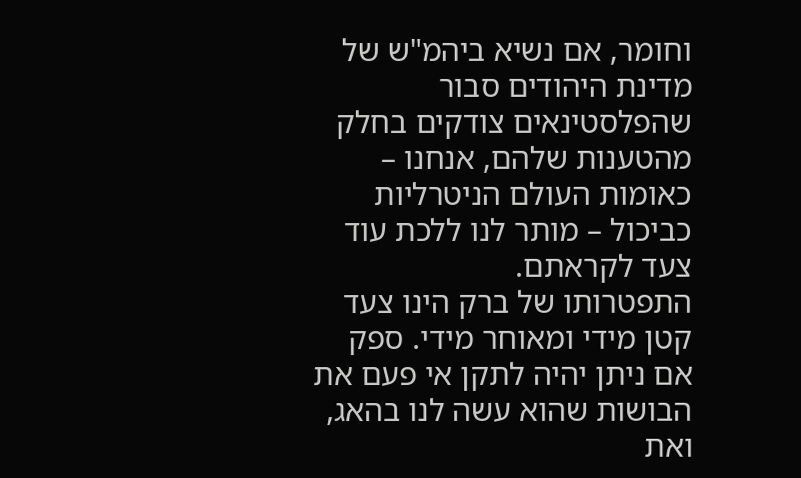וחומר, אם נשיא ביהמ"ש של מדינת היהודים סבור שהפלסטינאים צודקים בחלק מהטענות שלהם, אנחנו – כאומות העולם הניטרליות כביכול – מותר לנו ללכת עוד צעד לקראתם.
התפטרותו של ברק הינו צעד קטן מידי ומאוחר מידי. ספק אם ניתן יהיה לתקן אי פעם את הבושות שהוא עשה לנו בהאג, ואת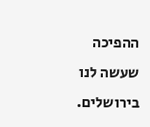ההפיכה שעשה לנו בירושלים.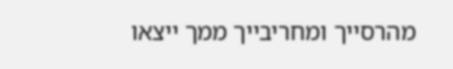מהרסייך ומחריבייך ממך ייצאו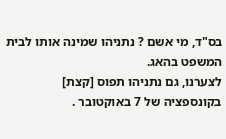בס"ד, מי אשם ? נתניהו שמינה אותו לבית המשפט בהאג.
לצערנו, גם נתניהו תפוס [קצת] בקונספציה של 7 באוקטובר .